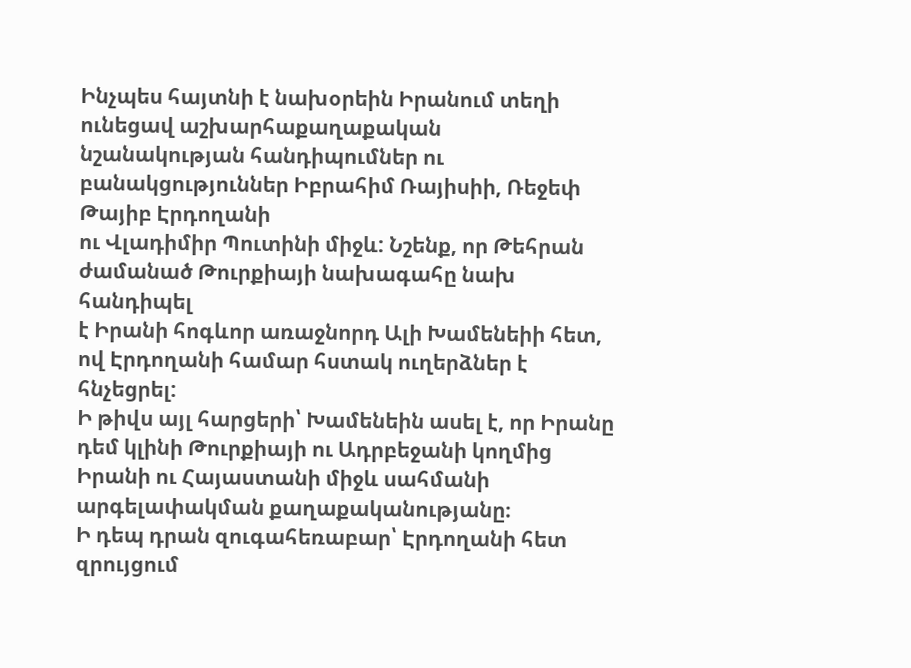Ինչպես հայտնի է նախօրեին Իրանում տեղի ունեցավ աշխարհաքաղաքական
նշանակության հանդիպումներ ու բանակցություններ Իբրահիմ Ռայիսիի, Ռեջեփ Թայիբ Էրդողանի
ու Վլադիմիր Պուտինի միջև: Նշենք, որ Թեհրան ժամանած Թուրքիայի նախագահը նախ հանդիպել
է Իրանի հոգևոր առաջնորդ Ալի Խամենեիի հետ, ով Էրդողանի համար հստակ ուղերձներ է հնչեցրել:
Ի թիվս այլ հարցերի՝ Խամենեին ասել է, որ Իրանը դեմ կլինի Թուրքիայի ու Ադրբեջանի կողմից
Իրանի ու Հայաստանի միջև սահմանի արգելափակման քաղաքականությանը։
Ի դեպ դրան զուգահեռաբար՝ Էրդողանի հետ զրույցում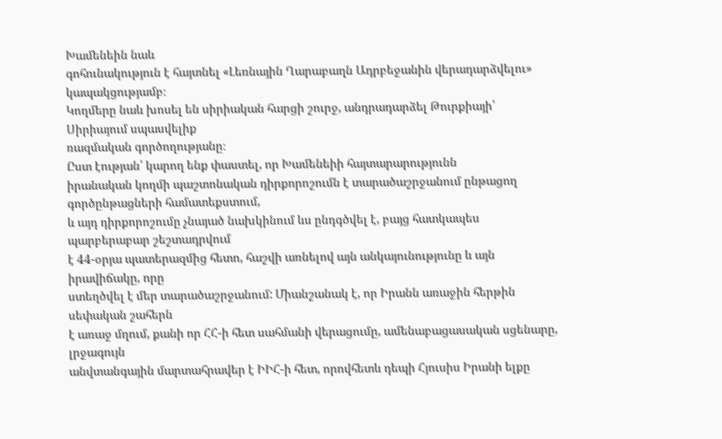Խամենեին նաև
գոհունակություն է հայտնել «Լեռնային Ղարաբաղն Ադրբեջանին վերադարձվելու» կապակցությամբ։
Կողմերը նաև խոսել են սիրիական հարցի շուրջ, անդրադարձել Թուրքիայի՝ Սիրիայում սպասվելիք
ռազմական գործողությանը։
Ըստ էության՝ կարող ենք փաստել, որ Խամենեիի հայտարարությունն
իրանական կողմի պաշտոնական դիրքորոշումն է տարածաշրջանում ընթացող գործընթացների համատեքստում,
և այդ դիրքորոշումը չնայած նախկինում ևս ընդգծվել է, բայց հատկապես պարբերաբար շեշտադրվում
է 44-օրյա պատերազմից հետո, հաշվի առնելով այն անկայունությունը և այն իրավիճակը, որը
ստեղծվել է մեր տարածաշրջանում: Միանշանակ է, որ Իրանն առաջին հերթին սեփական շահերն
է առաջ մղում, քանի որ ՀՀ-ի հետ սահմանի վերացումը, ամենաբացասական սցենարը, լրջագույն
անվտանգային մարտահրավեր է ԻԻՀ-ի հետ, որովհետև դեպի Հյուսիս Իրանի ելքը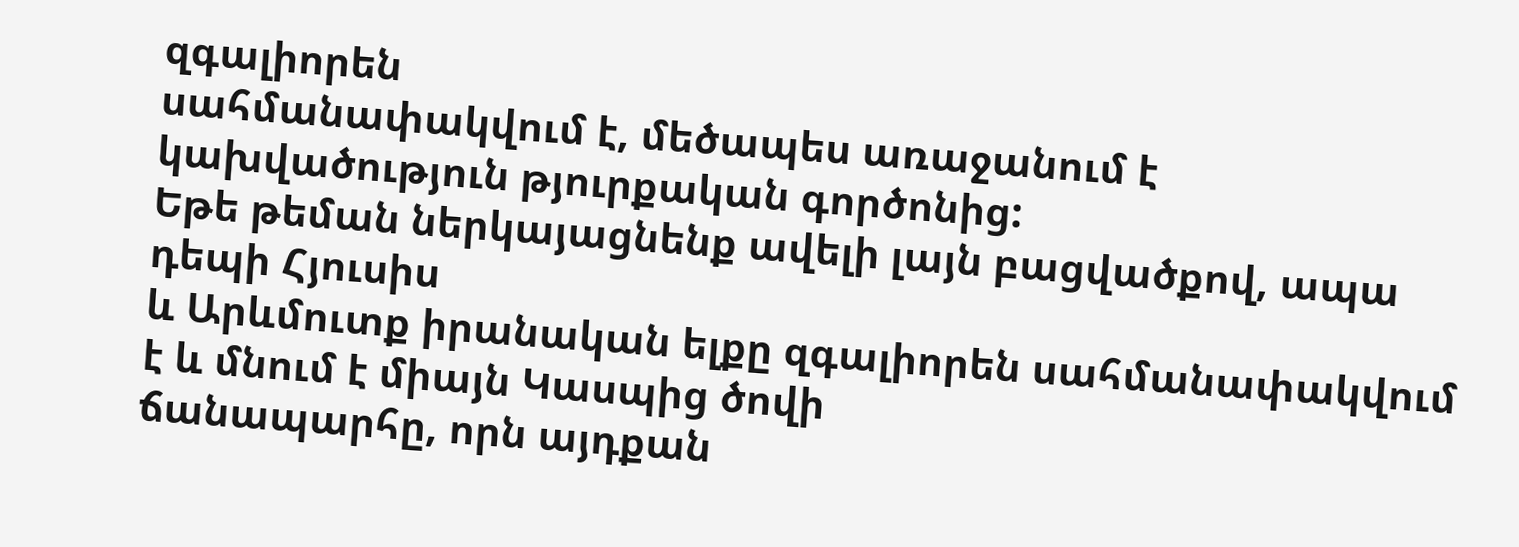զգալիորեն
սահմանափակվում է, մեծապես առաջանում է կախվածություն թյուրքական գործոնից:
Եթե թեման ներկայացնենք ավելի լայն բացվածքով, ապա դեպի Հյուսիս
և Արևմուտք իրանական ելքը զգալիորեն սահմանափակվում է և մնում է միայն Կասպից ծովի
ճանապարհը, որն այդքան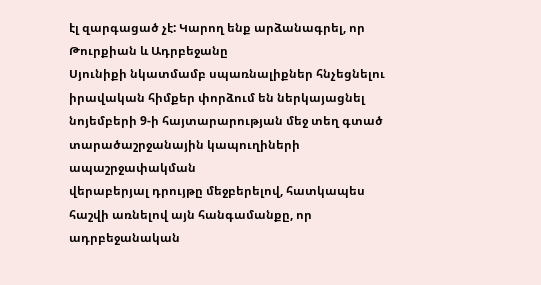էլ զարգացած չէ: Կարող ենք արձանագրել, որ Թուրքիան և Ադրբեջանը
Սյունիքի նկատմամբ սպառնալիքներ հնչեցնելու իրավական հիմքեր փորձում են ներկայացնել
նոյեմբերի 9-ի հայտարարության մեջ տեղ գտած տարածաշրջանային կապուղիների ապաշրջափակման
վերաբերյալ դրույթը մեջբերելով, հատկապես հաշվի առնելով այն հանգամանքը, որ ադրբեջանական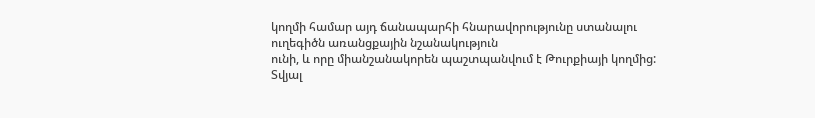կողմի համար այդ ճանապարհի հնարավորությունը ստանալու ուղեգիծն առանցքային նշանակություն
ունի, և որը միանշանակորեն պաշտպանվում է Թուրքիայի կողմից:
Տվյալ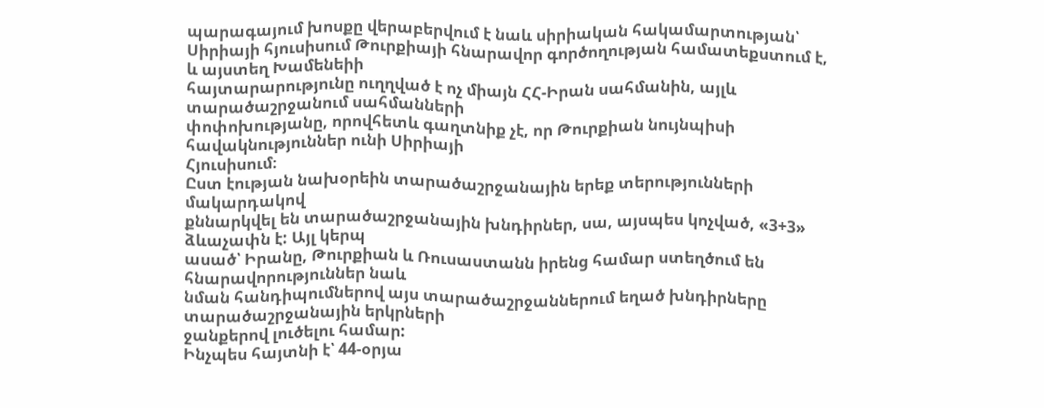պարագայում խոսքը վերաբերվում է նաև սիրիական հակամարտության՝
Սիրիայի հյուսիսում Թուրքիայի հնարավոր գործողության համատեքստում է, և այստեղ Խամենեիի
հայտարարությունը ուղղված է ոչ միայն ՀՀ-Իրան սահմանին, այլև տարածաշրջանում սահմանների
փոփոխությանը, որովհետև գաղտնիք չէ, որ Թուրքիան նույնպիսի հավակնություններ ունի Սիրիայի
Հյուսիսում։
Ըստ էության նախօրեին տարածաշրջանային երեք տերությունների մակարդակով
քննարկվել են տարածաշրջանային խնդիրներ, սա, այսպես կոչված, «3+3» ձևաչափն է: Այլ կերպ
ասած՝ Իրանը, Թուրքիան և Ռուսաստանն իրենց համար ստեղծում են հնարավորություններ նաև
նման հանդիպումներով այս տարածաշրջաններում եղած խնդիրները տարածաշրջանային երկրների
ջանքերով լուծելու համար:
Ինչպես հայտնի է՝ 44-օրյա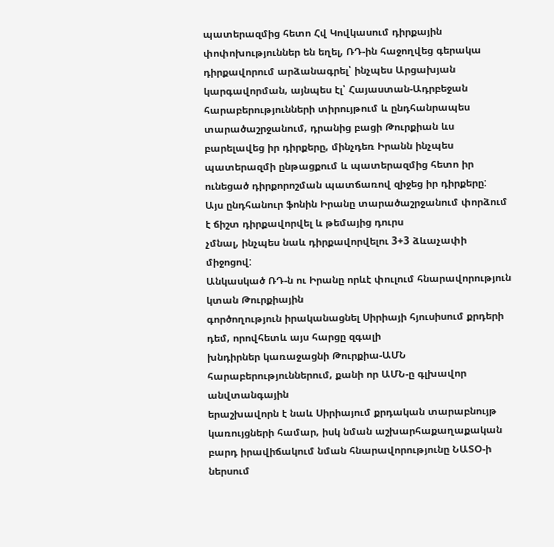պատերազմից հետո Հվ Կովկասում դիրքային
փոփոխություններ են եղել, ՌԴ-ին հաջողվեց գերակա դիրքավորում արձանագրել՝ ինչպես Արցախյան
կարգավորման, այնպես էլ՝ Հայաստան-Ադրբեջան հարաբերությունների տիրույթում և ընդհանրապես
տարածաշրջանում, դրանից բացի Թուրքիան ևս բարելավեց իր դիրքերը, մինչդեռ Իրանն ինչպես
պատերազմի ընթացքում և պատերազմից հետո իր ունեցած դիրքորոշման պատճառով զիջեց իր դիրքերը:
Այս ընդհանուր ֆոնին Իրանը տարածաշրջանում փորձում է ճիշտ դիրքավորվել և թեմայից դուրս
չմնալ, ինչպես նաև դիրքավորվելու 3+3 ձևաչափի միջոցով:
Անկասկած ՌԴ-ն ու Իրանը որևէ փուլում հնարավորություն կտան Թուրքիային
գործողություն իրականացնել Սիրիայի հյուսիսում քրդերի դեմ, որովհետև այս հարցը զգալի
խնդիրներ կառաջացնի Թուրքիա-ԱՄՆ հարաբերություններում, քանի որ ԱՄՆ-ը գլխավոր անվտանգային
երաշխավորն է նաև Սիրիայում քրդական տարաբնույթ կառույցների համար, իսկ նման աշխարհաքաղաքական
բարդ իրավիճակում նման հնարավորությունը ՆԱՏՕ-ի ներսում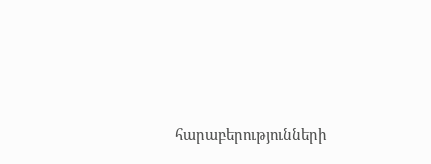հարաբերությունների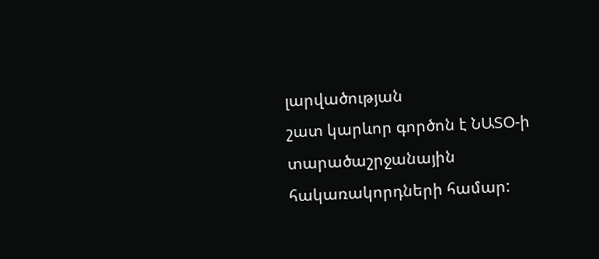լարվածության
շատ կարևոր գործոն է ՆԱՏՕ-ի տարածաշրջանային հակառակորդների համար: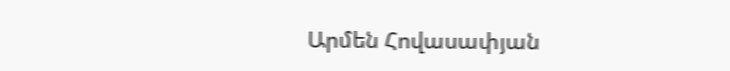Արմեն Հովասափյան